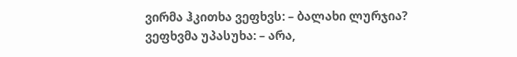ვირმა ჰკითხა ვეფხვს: – ბალახი ლურჯია?
ვეფხვმა უპასუხა: – არა,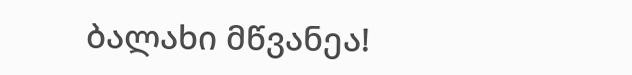ბალახი მწვანეა!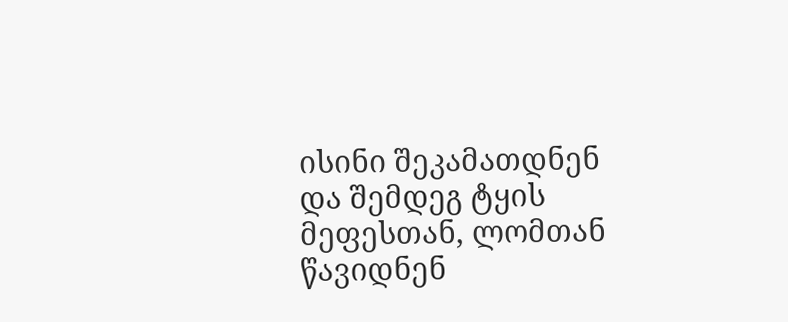ისინი შეკამათდნენ და შემდეგ ტყის მეფესთან, ლომთან წავიდნენ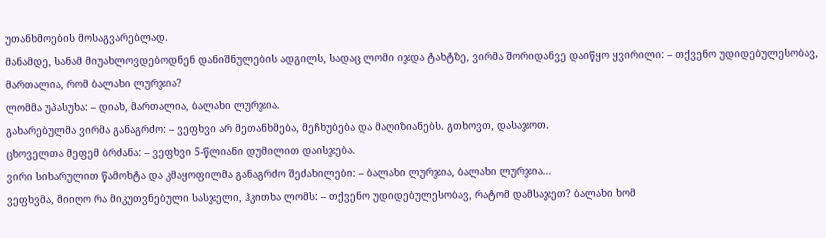უთანხმოების მოსაგვარებლად.
მანამდე, სანამ მიუახლოვდებოდნენ დანიშნულების ადგილს, სადაც ლომი იჯდა ტახტზე, ვირმა შორიდანვე დაიწყო ყვირილი: – თქვენო უდიდებულესობავ, მართალია, რომ ბალახი ლურჯია?
ლომმა უპასუხა: – დიახ, მართალია, ბალახი ლურჯია.
გახარებულმა ვირმა განაგრძო: – ვეფხვი არ მეთანხმება, მეჩხუბება და მაღიზიანებს. გთხოვთ, დასაჯოთ.
ცხოველთა მეფემ ბრძანა: – ვეფხვი 5-წლიანი დუმილით დაისჯება.
ვირი სიხარულით წამოხტა და კმაყოფილმა განაგრძო შეძახილები: – ბალახი ლურჯია, ბალახი ლურჯია...
ვეფხვმა, მიიღო რა მიკუთვნებული სასჯელი, ჰკითხა ლომს: – თქვენო უდიდებულესობავ, რატომ დამსაჯეთ? ბალახი ხომ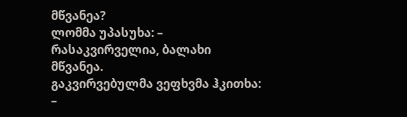მწვანეა?
ლომმა უპასუხა: – რასაკვირველია, ბალახი მწვანეა.
გაკვირვებულმა ვეფხვმა ჰკითხა: –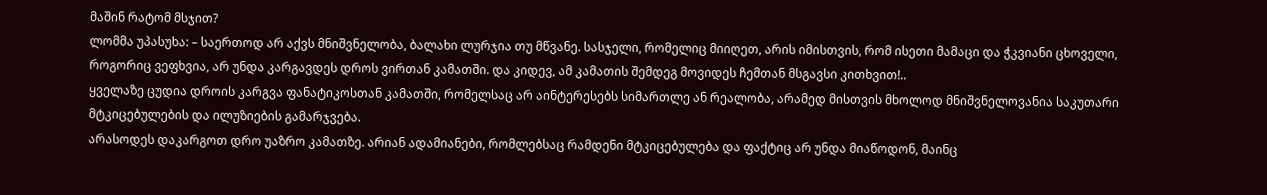მაშინ რატომ მსჯით?
ლომმა უპასუხა: – საერთოდ არ აქვს მნიშვნელობა, ბალახი ლურჯია თუ მწვანე. სასჯელი, რომელიც მიიღეთ, არის იმისთვის, რომ ისეთი მამაცი და ჭკვიანი ცხოველი, როგორიც ვეფხვია, არ უნდა კარგავდეს დროს ვირთან კამათში. და კიდევ, ამ კამათის შემდეგ მოვიდეს ჩემთან მსგავსი კითხვით!..
ყველაზე ცუდია დროის კარგვა ფანატიკოსთან კამათში, რომელსაც არ აინტერესებს სიმართლე ან რეალობა, არამედ მისთვის მხოლოდ მნიშვნელოვანია საკუთარი მტკიცებულების და ილუზიების გამარჯვება.
არასოდეს დაკარგოთ დრო უაზრო კამათზე. არიან ადამიანები, რომლებსაც რამდენი მტკიცებულება და ფაქტიც არ უნდა მიაწოდონ, მაინც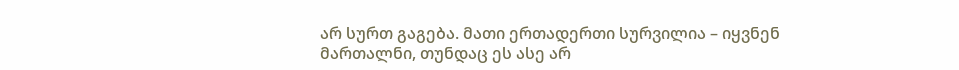არ სურთ გაგება. მათი ერთადერთი სურვილია – იყვნენ მართალნი, თუნდაც ეს ასე არ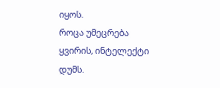იყოს.
როცა უმეცრება ყვირის, ინტელექტი დუმს.